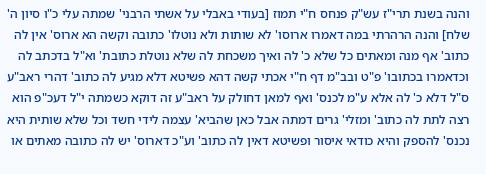והנה בשנת תרי"ז עש"ק פנחס ח"י תמוז [בעודי באבלי על אשתי הרבני' שמתה עלי כ"ו סיון ה' שלח] והנה הרהרתי במה דאמרו ארוסו' לא שותות ולא נוטלו' כתובה וקשה הא ארוס' אין לה כתוב' אף מנה ומאתים כל שלא כ' לה ואיך משכחת לה שלא נוטלת כתובת' וא"ל בדכתב לה וכדאמרו בכתובו' פ"ט ובב"מ דף ח"י אכתי קשה דהא פשיטא דלא מגיע לה כתוב' דהרי ראב"ע ס"ל דלא כ' לה אלא ע"מ לכנס' ואף למאן דחולק על ראב"ע זה דוקא כשמתה י"ל דעכ"פ הוא רצה לתת לה כתוב' ומזלי' גרים דמתה אבל כאן שהביא' עצמה לידי חשד וכל שלא שותית היא נכנס' להספק והיא כודאי איסור ופשיטא דאין לה כתוב' וע"כ דארוס' יש לה כתובה מאתים או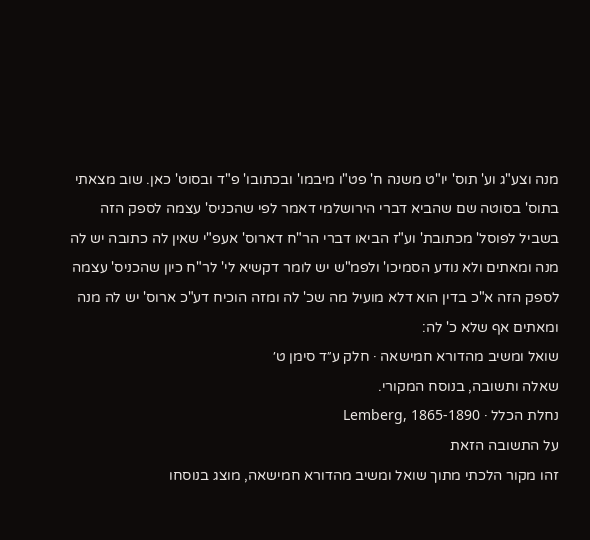מנה וצע"ג וע' תוס' יו"ט משנה ח' פט"ו מיבמו' ובכתובו' פ"ד ובסוט' כאן. שוב מצאתי בתוס' בסוטה שם שהביא דברי הירושלמי דאמר לפי שהכניס' עצמה לספק הזה בשביל לפוסל' מכתובת' וע"ז הביאו דברי הר"ח דארוס' אעפ"י שאין לה כתובה יש לה מנה ומאתים ולא נודע הסמיכו' ולפמ"ש יש לומר דקשיא לי' לר"ח כיון שהכניס' עצמה לספק הזה א"כ בדין הוא דלא מועיל מה שכ' לה ומזה הוכיח דע"כ ארוס' יש לה מנה ומאתים אף שלא כ' לה:
שואל ומשיב מהדורא חמישאה · חלק ע״ד סימן ט׳
שאלה ותשובה, בנוסח המקורי.
נחלת הכלל · Lemberg, 1865-1890
על התשובה הזאת
זהו מקור הלכתי מתוך שואל ומשיב מהדורא חמישאה, מוצג בנוסחו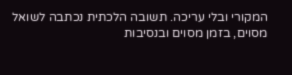המקורי ובלי עריכה. תשובה הלכתית נכתבה לשואל מסוים, בזמן מסוים ובנסיבות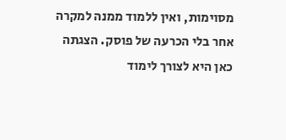מסוימות, ואין ללמוד ממנה למקרה אחר בלי הכרעה של פוסק. הצגתה כאן היא לצורך לימוד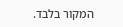המקור בלבד.